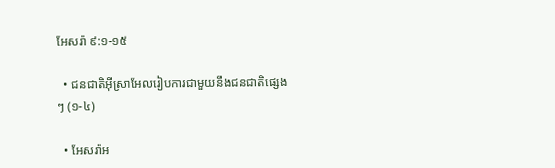អែសរ៉ា ៩:១-១៥

  • ជនជាតិអ៊ីស្រាអែលរៀបការជាមួយនឹងជនជាតិផ្សេងៗ (១-៤)

  • អែសរ៉ាអ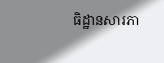ធិដ្ឋានសារភា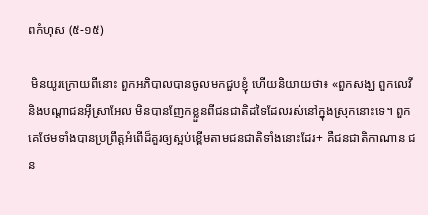ពកំហុស (៥-១៥)

 មិនយូរក្រោយពីនោះ ពួកអភិបាលបានចូលមកជួបខ្ញុំ ហើយនិយាយថា៖ «ពួកសង្ឃ ពួកលេវី និងបណ្ដាជនអ៊ីស្រាអែល មិនបានញែកខ្លួនពីជនជាតិដទៃដែលរស់នៅក្នុងស្រុកនោះទេ។ ពួកគេថែមទាំងបានប្រព្រឹត្តអំពើដ៏គួរឲ្យស្អប់ខ្ពើមតាមជនជាតិទាំងនោះដែរ+ គឺជនជាតិកាណាន ជន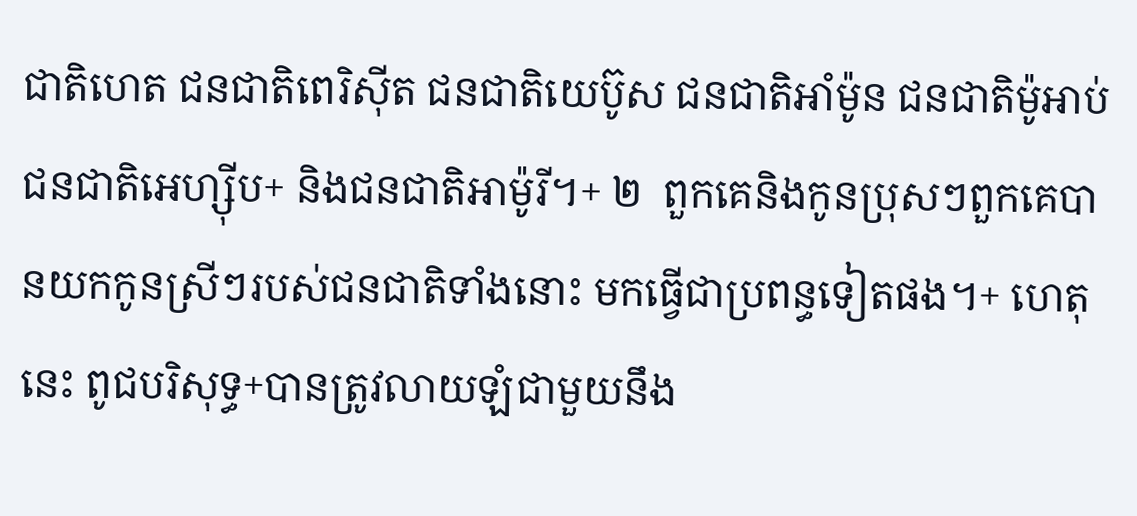ជាតិហេត ជនជាតិពេរិស៊ីត ជនជាតិយេប៊ូស ជនជាតិអាំម៉ូន ជនជាតិម៉ូអាប់ ជនជាតិអេហ្ស៊ីប+ និងជនជាតិអាម៉ូរី។+ ២  ពួកគេនិងកូនប្រុសៗពួកគេបានយកកូនស្រីៗរបស់ជនជាតិទាំងនោះ មកធ្វើជាប្រពន្ធទៀតផង។+ ហេតុនេះ ពូជបរិសុទ្ធ+បានត្រូវលាយឡំជាមួយនឹង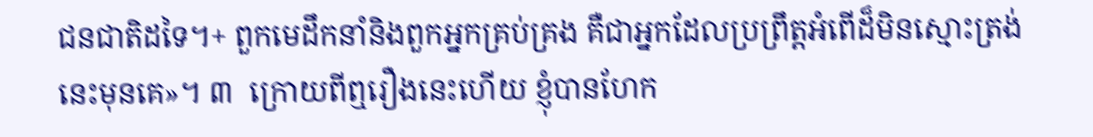ជនជាតិដទៃ។+ ពួកមេដឹកនាំនិងពួកអ្នកគ្រប់គ្រង គឺជាអ្នកដែលប្រព្រឹត្តអំពើដ៏មិនស្មោះត្រង់នេះមុនគេ»។ ៣  ក្រោយពីឮរឿងនេះហើយ ខ្ញុំបានហែក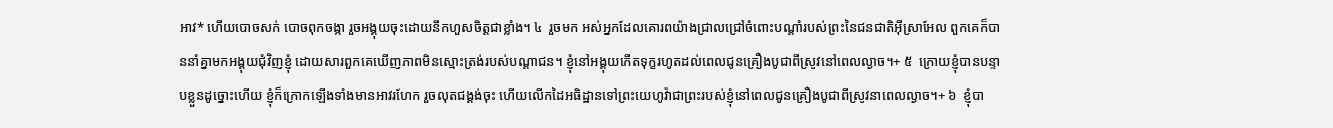អាវ* ហើយបោចសក់ បោចពុកចង្កា រួចអង្គុយចុះដោយនឹកហួសចិត្តជាខ្លាំង។ ៤  រួចមក អស់អ្នកដែលគោរពយ៉ាងជ្រាលជ្រៅចំពោះបណ្ដាំរបស់ព្រះនៃជនជាតិអ៊ីស្រាអែល ពួកគេក៏បាននាំគ្នាមកអង្គុយជុំវិញខ្ញុំ ដោយសារពួកគេឃើញភាពមិនស្មោះត្រង់របស់បណ្ដាជន។ ខ្ញុំនៅអង្គុយកើតទុក្ខរហូតដល់ពេលជូនគ្រឿងបូជាពីស្រូវនៅពេលល្ងាច។+ ៥  ក្រោយខ្ញុំបានបន្ទាបខ្លួនដូច្នោះហើយ ខ្ញុំក៏ក្រោកឡើងទាំងមានអាវរហែក រួចលុតជង្គង់ចុះ ហើយលើកដៃអធិដ្ឋានទៅព្រះយេហូវ៉ាជាព្រះរបស់ខ្ញុំនៅពេលជូនគ្រឿងបូជាពីស្រូវនាពេលល្ងាច។+ ៦  ខ្ញុំបា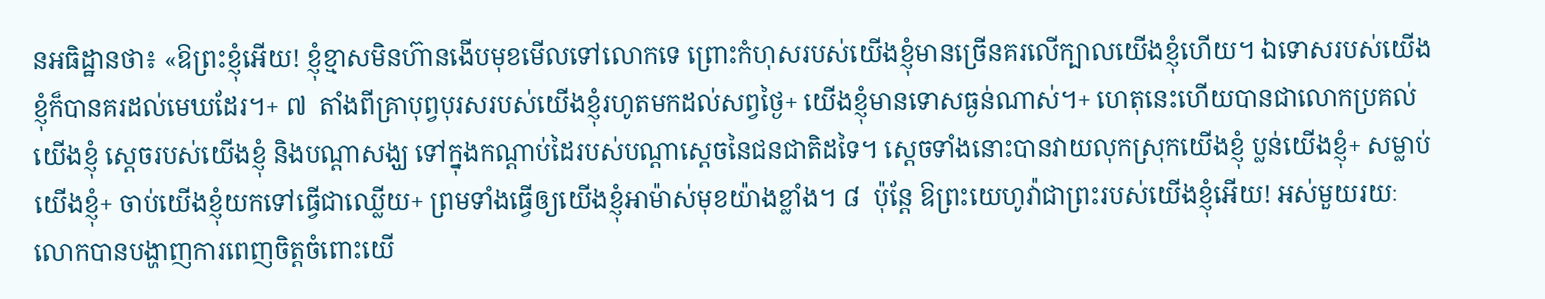នអធិដ្ឋានថា៖ «ឱព្រះខ្ញុំអើយ! ខ្ញុំខ្មាសមិនហ៊ានងើបមុខមើលទៅលោកទេ ព្រោះកំហុសរបស់យើងខ្ញុំមានច្រើនគរលើក្បាលយើងខ្ញុំហើយ។ ឯទោសរបស់យើងខ្ញុំក៏បានគរដល់មេឃដែរ។+ ៧  តាំងពីគ្រាបុព្វបុរសរបស់យើងខ្ញុំរហូតមកដល់សព្វថ្ងៃ+ យើងខ្ញុំមានទោសធ្ងន់ណាស់។+ ហេតុនេះហើយបានជាលោកប្រគល់យើងខ្ញុំ ស្ដេចរបស់យើងខ្ញុំ និងបណ្ដាសង្ឃ ទៅក្នុងកណ្ដាប់ដៃរបស់បណ្ដាស្ដេចនៃជនជាតិដទៃ។ ស្ដេចទាំងនោះបានវាយលុកស្រុកយើងខ្ញុំ ប្លន់យើងខ្ញុំ+ សម្លាប់យើងខ្ញុំ+ ចាប់យើងខ្ញុំយកទៅធ្វើជាឈ្លើយ+ ព្រមទាំងធ្វើឲ្យយើងខ្ញុំអាម៉ាស់មុខយ៉ាងខ្លាំង។ ៨  ប៉ុន្តែ ឱព្រះយេហូវ៉ាជាព្រះរបស់យើងខ្ញុំអើយ! អស់មួយរយៈ លោកបានបង្ហាញការពេញចិត្តចំពោះយើ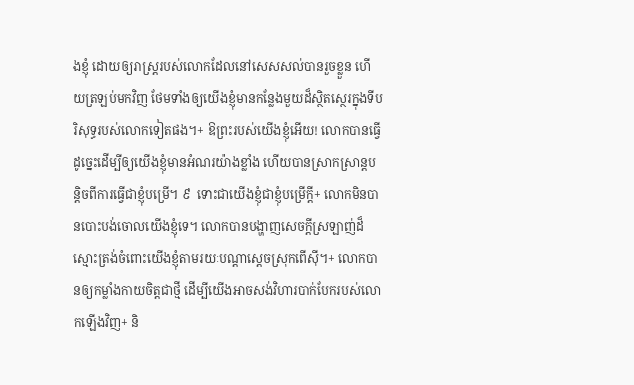ងខ្ញុំ ដោយឲ្យរាស្ដ្ររបស់លោកដែលនៅសេសសល់បានរួចខ្លួន ហើយត្រឡប់មកវិញ ថែមទាំងឲ្យយើងខ្ញុំមានកន្លែងមួយដ៏ស្ថិតស្ថេរក្នុងទីបរិសុទ្ធរបស់លោកទៀតផង។+ ឱព្រះរបស់យើងខ្ញុំអើយ! លោកបានធ្វើដូច្នេះដើម្បីឲ្យយើងខ្ញុំមានអំណរយ៉ាងខ្លាំង ហើយបានស្រាកស្រាន្តបន្តិចពីការធ្វើជាខ្ញុំបម្រើ។ ៩  ទោះជាយើងខ្ញុំជាខ្ញុំបម្រើក្ដី+ លោកមិនបានបោះបង់ចោលយើងខ្ញុំទេ។ លោកបានបង្ហាញសេចក្ដីស្រឡាញ់ដ៏ស្មោះត្រង់ចំពោះយើងខ្ញុំតាមរយៈបណ្ដាស្ដេចស្រុកពើស៊ី។+ លោកបានឲ្យកម្លាំងកាយចិត្តជាថ្មី ដើម្បីយើងអាចសង់វិហារបាក់បែករបស់លោកឡើងវិញ+ និ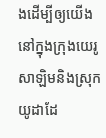ងដើម្បីឲ្យយើងនៅក្នុងក្រុងយេរូសាឡិមនិងស្រុកយូដាដែ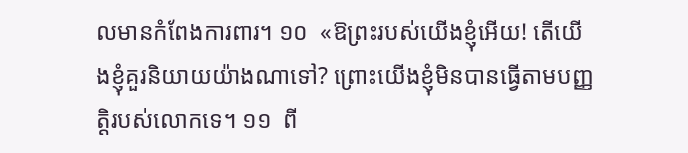លមានកំពែងការពារ។ ១០  «ឱព្រះរបស់យើងខ្ញុំអើយ! តើយើងខ្ញុំគួរនិយាយយ៉ាងណាទៅ? ព្រោះយើងខ្ញុំមិនបានធ្វើតាមបញ្ញត្ដិរបស់លោកទេ។ ១១  ពី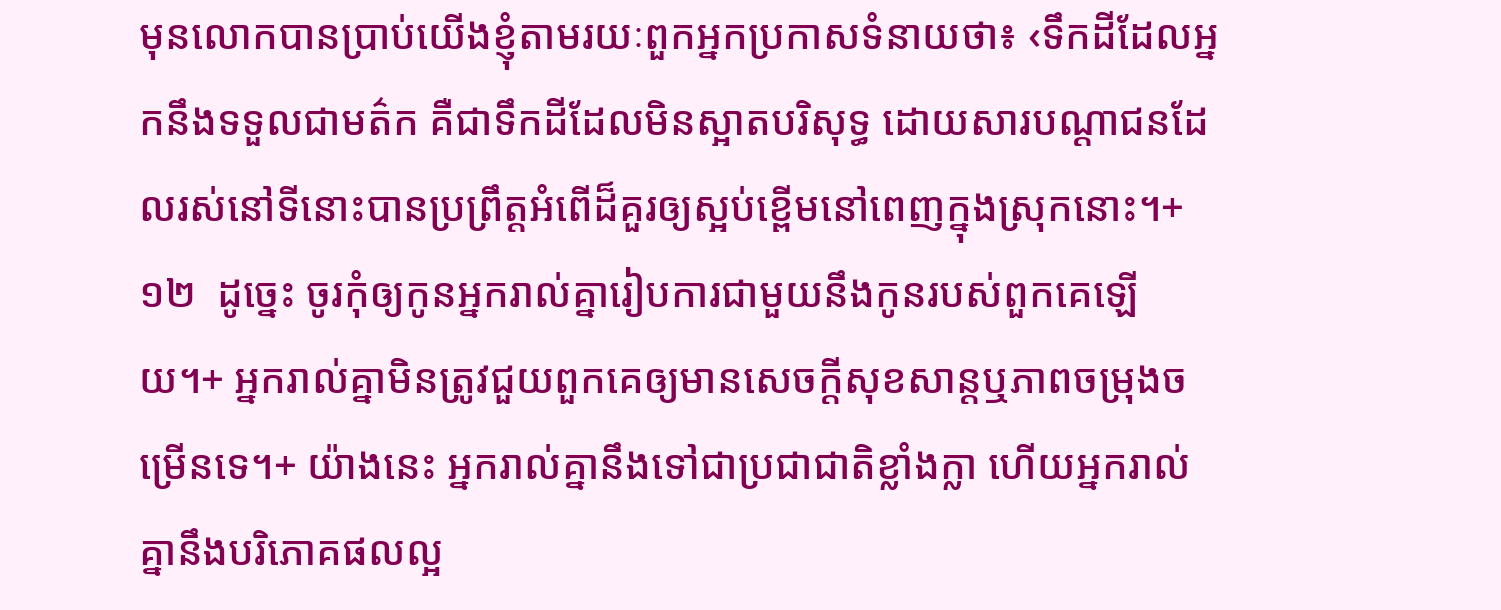មុនលោកបានប្រាប់យើងខ្ញុំតាមរយៈពួកអ្នកប្រកាសទំនាយថា៖ ‹ទឹកដីដែលអ្នកនឹងទទួលជាមត៌ក គឺជាទឹកដីដែលមិនស្អាតបរិសុទ្ធ ដោយសារបណ្ដាជនដែលរស់នៅទីនោះបានប្រព្រឹត្តអំពើដ៏គួរឲ្យស្អប់ខ្ពើមនៅពេញក្នុងស្រុកនោះ។+ ១២  ដូច្នេះ ចូរកុំឲ្យកូនអ្នករាល់គ្នារៀបការជាមួយនឹងកូនរបស់ពួកគេឡើយ។+ អ្នករាល់គ្នាមិនត្រូវជួយពួកគេឲ្យមានសេចក្ដីសុខសាន្តឬភាពចម្រុងចម្រើនទេ។+ យ៉ាងនេះ អ្នករាល់គ្នានឹងទៅជាប្រជាជាតិខ្លាំងក្លា ហើយអ្នករាល់គ្នានឹងបរិភោគផលល្អ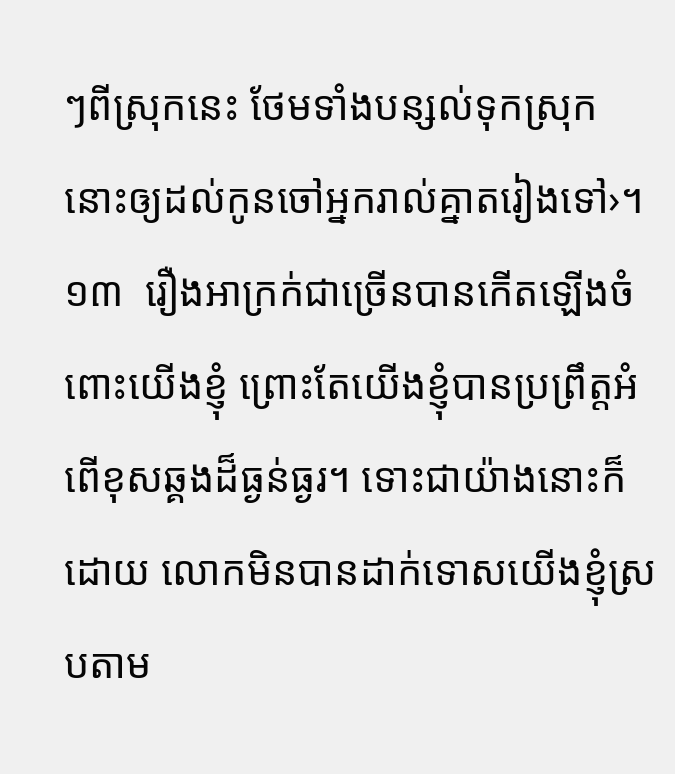ៗពីស្រុកនេះ ថែមទាំងបន្សល់ទុកស្រុកនោះឲ្យដល់កូនចៅអ្នករាល់គ្នាតរៀងទៅ›។ ១៣  រឿងអាក្រក់ជាច្រើនបានកើតឡើងចំពោះយើងខ្ញុំ ព្រោះតែយើងខ្ញុំបានប្រព្រឹត្តអំពើខុសឆ្គងដ៏ធ្ងន់ធ្ងរ។ ទោះជាយ៉ាងនោះក៏ដោយ លោកមិនបានដាក់ទោសយើងខ្ញុំស្របតាម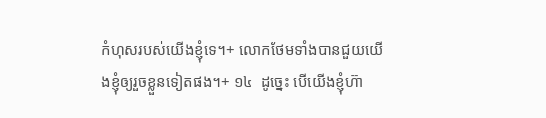កំហុសរបស់យើងខ្ញុំទេ។+ លោកថែមទាំងបានជួយយើងខ្ញុំឲ្យរួចខ្លួនទៀតផង។+ ១៤  ដូច្នេះ បើយើងខ្ញុំហ៊ា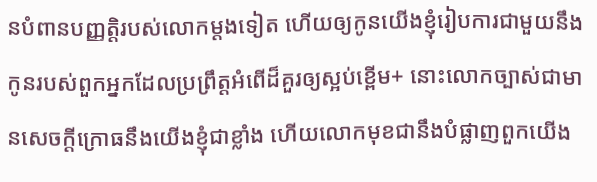នបំពានបញ្ញត្តិរបស់លោកម្ដងទៀត ហើយឲ្យកូនយើងខ្ញុំរៀបការជាមួយនឹងកូនរបស់ពួកអ្នកដែលប្រព្រឹត្តអំពើដ៏គួរឲ្យស្អប់ខ្ពើម+ នោះលោកច្បាស់ជាមានសេចក្ដីក្រោធនឹងយើងខ្ញុំជាខ្លាំង ហើយលោកមុខជានឹងបំផ្លាញពួកយើង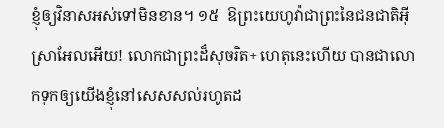ខ្ញុំឲ្យវិនាសអស់ទៅមិនខាន។ ១៥  ឱព្រះយេហូវ៉ាជាព្រះនៃជនជាតិអ៊ីស្រាអែលអើយ! លោកជាព្រះដ៏សុចរិត+ ហេតុនេះហើយ បានជាលោកទុកឲ្យយើងខ្ញុំនៅសេសសល់រហូតដ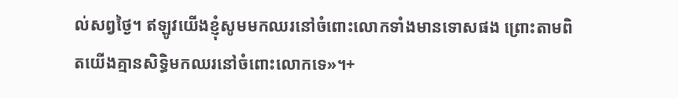ល់សព្វថ្ងៃ។ ឥឡូវយើងខ្ញុំសូមមកឈរនៅចំពោះលោកទាំងមានទោសផង ព្រោះតាមពិតយើងគ្មានសិទ្ធិមកឈរនៅចំពោះលោកទេ»។+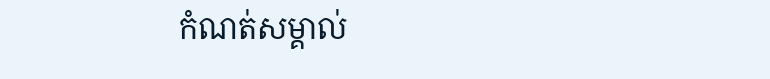កំណត់សម្គាល់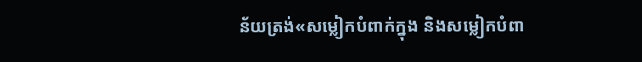ន័យត្រង់«សម្លៀកបំពាក់ក្នុង និងសម្លៀកបំពា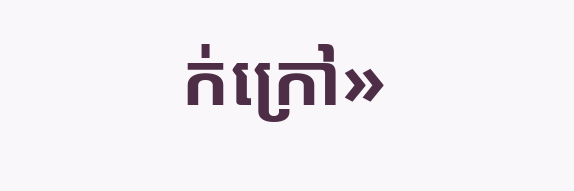ក់ក្រៅ»